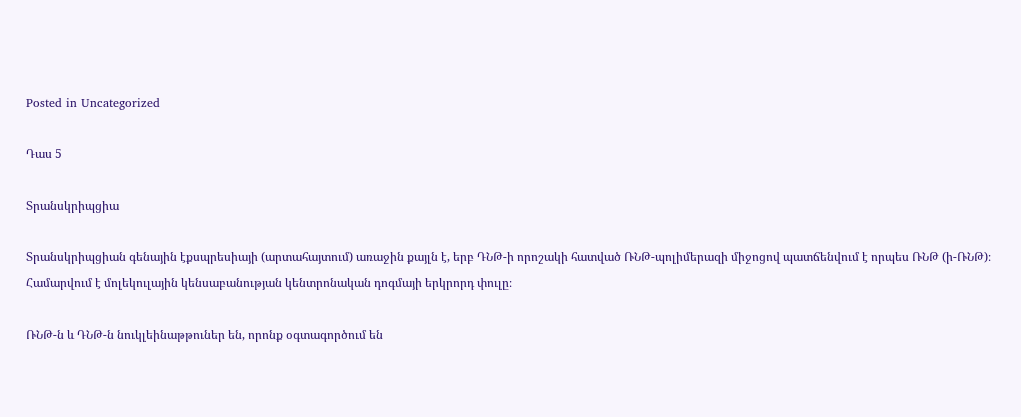Posted in Uncategorized

Դաս 5

Տրանսկրիպցիա

Տրանսկրիպցիան գենային էքսպրեսիայի (արտահայտում) առաջին քայլն է, երբ ԴՆԹ-ի որոշակի հատված ՌՆԹ-պոլիմերազի միջոցով պատճենվում է որպես ՌՆԹ (ի-ՌՆԹ)։ Համարվում է մոլեկուլային կենսաբանության կենտրոնական դոգմայի երկրորդ փուլը։

ՌՆԹ-ն և ԴՆԹ-ն նուկլեինաթթուներ են, որոնք օգտագործում են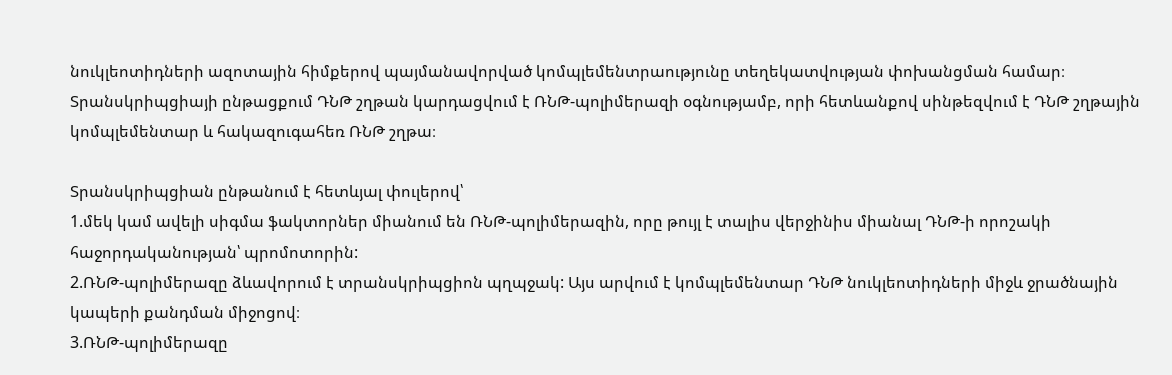նուկլեոտիդների ազոտային հիմքերով պայմանավորված կոմպլեմենտրաությունը տեղեկատվության փոխանցման համար։ Տրանսկրիպցիայի ընթացքում ԴՆԹ շղթան կարդացվում է ՌՆԹ-պոլիմերազի օգնությամբ, որի հետևանքով սինթեզվում է ԴՆԹ շղթային կոմպլեմենտար և հակազուգահեռ ՌՆԹ շղթա։

Տրանսկրիպցիան ընթանում է հետևյալ փուլերով՝
1.մեկ կամ ավելի սիգմա ֆակտորներ միանում են ՌՆԹ-պոլիմերազին, որը թույլ է տալիս վերջինիս միանալ ԴՆԹ-ի որոշակի հաջորդականության՝ պրոմոտորին:
2.ՌՆԹ-պոլիմերազը ձևավորում է տրանսկրիպցիոն պղպջակ: Այս արվում է կոմպլեմենտար ԴՆԹ նուկլեոտիդների միջև ջրածնային կապերի քանդման միջոցով։
3.ՌՆԹ-պոլիմերազը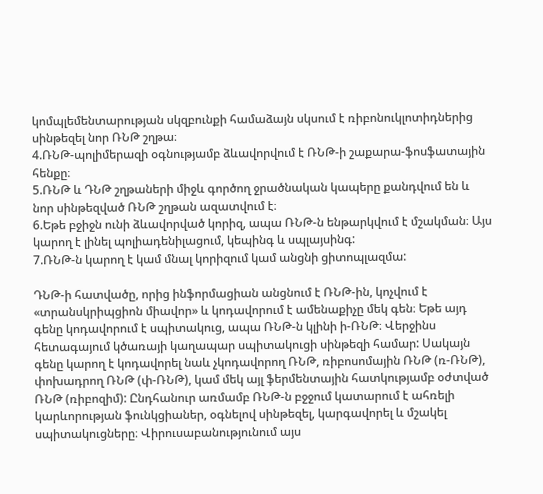կոմպլեմենտարության սկզբունքի համաձայն սկսում է ռիբոնուկլոտիդներից սինթեզել նոր ՌՆԹ շղթա։
4.ՌՆԹ-պոլիմերազի օգնությամբ ձևավորվում է ՌՆԹ-ի շաքարա-ֆոսֆատային հենքը։
5.ՌՆԹ և ԴՆԹ շղթաների միջև գործող ջրածնական կապերը քանդվում են և նոր սինթեզված ՌՆԹ շղթան ազատվում է։
6.Եթե բջիջն ունի ձևավորված կորիզ, ապա ՌՆԹ-ն ենթարկվում է մշակման։ Այս կարող է լինել պոլիադենիլացում, կեպինգ և սպլայսինգ:
7.ՌՆԹ-ն կարող է կամ մնալ կորիզում կամ անցնի ցիտոպլազմա:

ԴՆԹ-ի հատվածը, որից ինֆորմացիան անցնում է ՌՆԹ-ին, կոչվում է «տրանսկրիպցիոն միավոր» և կոդավորում է ամենաքիչը մեկ գեն։ Եթե այդ գենը կոդավորում է սպիտակուց, ապա ՌՆԹ-ն կլինի ի-ՌՆԹ։ Վերջինս հետագայում կծառայի կաղապար սպիտակուցի սինթեզի համար: Սակայն գենը կարող է կոդավորել նաև չկոդավորող ՌՆԹ, ռիբոսոմային ՌՆԹ (ռ-ՌՆԹ), փոխադրող ՌՆԹ (փ-ՌՆԹ), կամ մեկ այլ ֆերմենտային հատկությամբ օժտված ՌՆԹ (ռիբոզիմ): Ընդհանուր առմամբ ՌՆԹ-ն բջջում կատարում է ահռելի կարևորության ֆունկցիաներ, օգնելով սինթեզել, կարգավորել և մշակել սպիտակուցները։ Վիրուսաբանությունում այս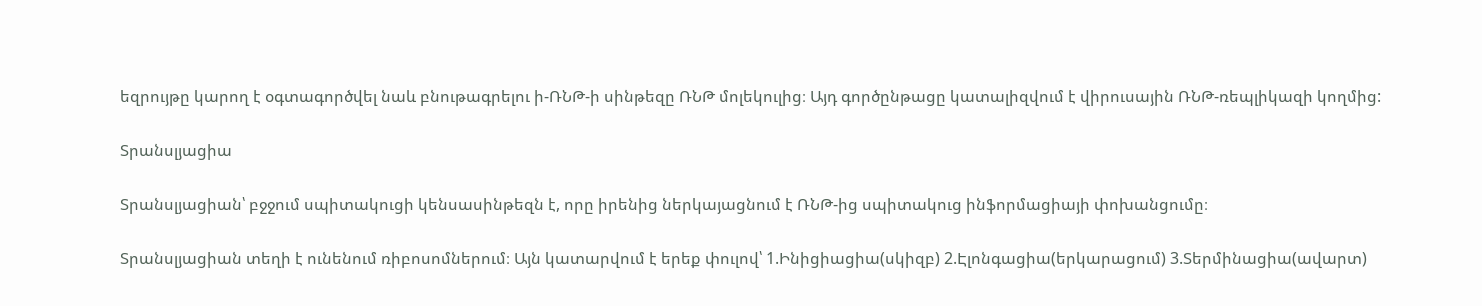եզրույթը կարող է օգտագործվել նաև բնութագրելու ի-ՌՆԹ-ի սինթեզը ՌՆԹ մոլեկուլից։ Այդ գործընթացը կատալիզվում է վիրուսային ՌՆԹ-ռեպլիկազի կողմից:

Տրանսլյացիա

Տրանսլյացիան՝ բջջում սպիտակուցի կենսասինթեզն է, որը իրենից ներկայացնում է ՌՆԹ-ից սպիտակուց ինֆորմացիայի փոխանցումը։

Տրանսլյացիան տեղի է ունենում ռիբոսոմներում։ Այն կատարվում է երեք փուլով՝ 1.Ինիցիացիա(սկիզբ) 2.Էլոնգացիա(երկարացում) 3.Տերմինացիա(ավարտ)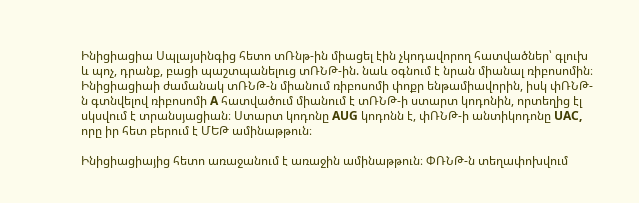Ինիցիացիա Սպլայսինգից հետո տՌնթ-ին միացել էին չկոդավորող հատվածներ՝ գլուխ և պոչ, դրանք, բացի պաշտպանելուց տՌՆԹ-ին. նաև օգնում է նրան միանալ ռիբոսոմին։ Ինիցիացիաի ժամանակ տՌՆԹ-ն միանում ռիբոսոմի փոքր ենթամիավորին, իսկ փՌՆԹ-ն գտնվելով ռիբոսոմի A հատվածում միանում է տՌՆԹ-ի ստարտ կոդոնին, որտեղից էլ սկսվում է տրանսյացիան։ Ստարտ կոդոնը AUG կոդոնն է, փՌՆԹ-ի անտիկոդոնը UAC, որը իր հետ բերում է ՄԵԹ ամինաթթուն։

Ինիցիացիայից հետո առաջանում է առաջին ամինաթթուն։ ՓՌՆԹ-ն տեղափոխվում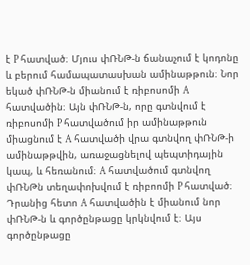է P հատված։ Մյուս փՌՆԹ-ն ճանաչում է կոդոնը և բերում համապատասխան ամինաթթուն։ Նոր եկած փՌՆԹ-ն միանում է ռիբոսոմի A հատվածին։ Այն փՌՆԹ-ն, որը գտնվում է ռիբոսոմի P հատվածում իր ամինաթթուն միացնում է A հատվածի վրա գտնվող փՌՆԹ-ի ամինաթթվին, առաջացնելով պեպտիդային կապ, և հեռանում։ A հատվածում գտնվող փՌՆԹն տեղափոխվում է ռիբոոմի P հատված։ Դրանից հետո A հատվածին է միանում նոր փՌՆԹ-ն և գործընթացը կրկնվում է։ Այս գործընթացը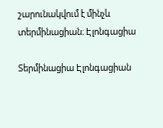շարունակվում է մինչև տերմինացիան։ Էլոնգացիա

Տերմինացիա Էլոնգացիան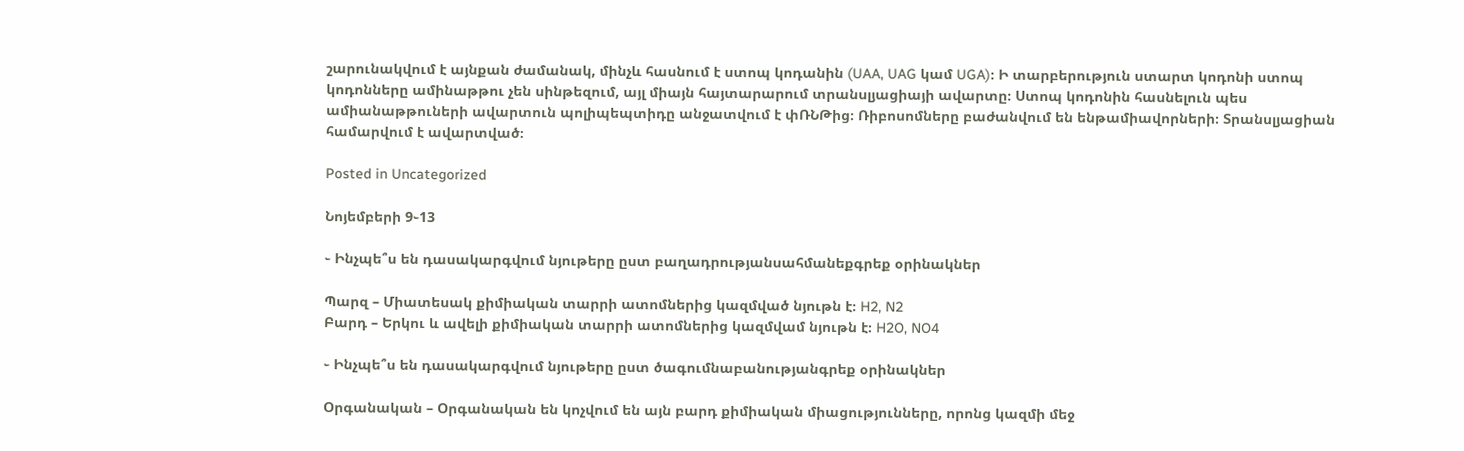շարունակվում է այնքան ժամանակ, մինչև հասնում է ստոպ կոդանին (UAA, UAG կամ UGA)։ Ի տարբերություն ստարտ կոդոնի ստոպ կոդոնները ամինաթթու չեն սինթեզում, այլ միայն հայտարարում տրանսլյացիայի ավարտը։ Ստոպ կոդոնին հասնելուն պես ամիանաթթուների ավարտուն պոլիպեպտիդը անջատվում է փՌՆԹից։ Ռիբոսոմները բաժանվում են ենթամիավորների։ Տրանսլյացիան համարվում է ավարտված։

Posted in Uncategorized

Նոյեմբերի 9֊13

֊ Ինչպե՞ս են դասակարգվում նյութերը ըստ բաղադրությանսահմանեքգրեք օրինակներ

Պարզ – Միատեսակ քիմիական տարրի ատոմներից կազմված նյութն է։ H2, N2
Բարդ – Երկու և ավելի քիմիական տարրի ատոմներից կազմվամ նյութն է։ H2O, NO4

֊ Ինչպե՞ս են դասակարգվում նյութերը ըստ ծագումնաբանությանգրեք օրինակներ

Օրգանական – Օրգանական են կոչվում են այն բարդ քիմիական միացությունները, որոնց կազմի մեջ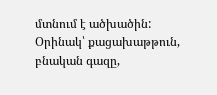մտնում է ածխածին: Օրինակ՝ քացախաթթուն, բնական գազը,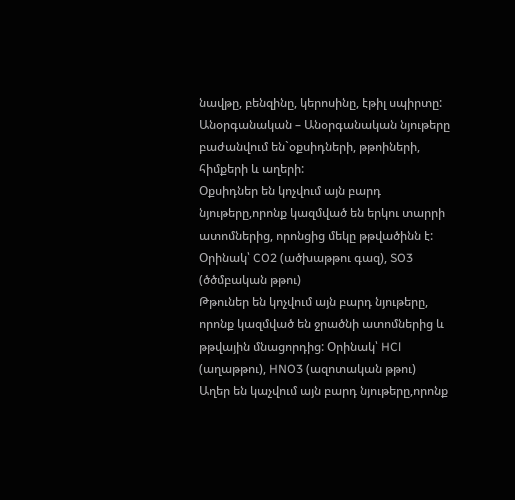նավթը, բենզինը, կերոսինը, էթիլ սպիրտը:
Անօրգանական – Անօրգանական նյութերը բաժանվում են`օքսիդների, թթոիների, հիմքերի և աղերի:
Օքսիդներ են կոչվում այն բարդ նյութերը,որոնք կազմված են երկու տարրի ատոմներից, որոնցից մեկը թթվածինն է: Օրինակ՝ CO2 (ածխաթթու գազ), SO3 (ծծմբական թթու)
Թթուներ են կոչվում այն բարդ նյութերը, որոնք կազմված են ջրածնի ատոմներից և թթվային մնացորդից: Օրինակ՝ HCl (աղաթթու), HNO3 (ազոտական թթու)
Աղեր են կաչվում այն բարդ նյութերը,որոնք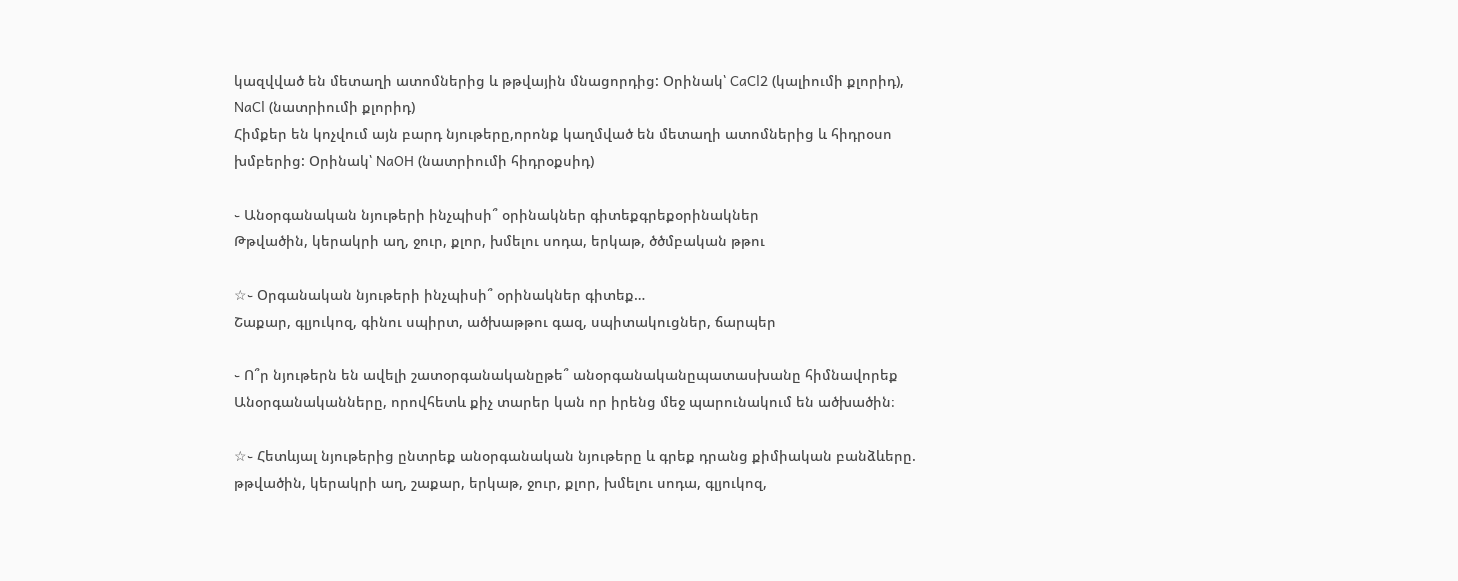կազվված են մետաղի ատոմներից և թթվային մնացորդից: Օրինակ՝ CaCl2 (կալիումի քլորիդ), NaCl (նատրիումի քլորիդ)
Հիմքեր են կոչվում այն բարդ նյութերը,որոնք կաղմված են մետաղի ատոմներից և հիդրօսո խմբերից: Օրինակ՝ NaOH (նատրիումի հիդրօքսիդ)

֊ Անօրգանական նյութերի ինչպիսի՞ օրինակներ գիտեքգրեքօրինակներ
Թթվածին, կերակրի աղ, ջուր, քլոր, խմելու սոդա, երկաթ, ծծմբական թթու

☆֊ Օրգանական նյութերի ինչպիսի՞ օրինակներ գիտեք…
Շաքար, գլյուկոզ, գինու սպիրտ, ածխաթթու գազ, սպիտակուցներ, ճարպեր

֊ Ո՞ր նյութերն են ավելի շատօրգանականըթե՞ անօրգանականըպատասխանը հիմնավորեք
Անօրգանականները, որովհետև քիչ տարեր կան որ իրենց մեջ պարունակում են ածխածին։

☆֊ Հետևյալ նյութերից ընտրեք անօրգանական նյութերը և գրեք դրանց քիմիական բանձևերը. թթվածին, կերակրի աղ, շաքար, երկաթ, ջուր, քլոր, խմելու սոդա, գլյուկոզ,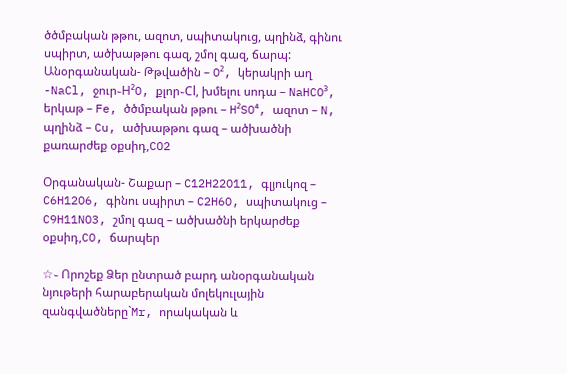ծծմբական թթու, ազոտ, սպիտակուց, պղինձ, գինու սպիրտ, ածխաթթու գազ, շմոլ գազ, ճարպ:
Անօրգանական- Թթվածին – O², կերակրի աղ -NaCl, ջուր֊H²O, քլոր֊Cl, խմելու սոդա – NaHCO³, երկաթ – Fe, ծծմբական թթու – H²SO⁴, ազոտ – N, պղինձ – Cu, ածխաթթու գազ – ածխածնի քառարժեք օքսիդ,CO2

Օրգանական- Շաքար – C12H22O11, գլյուկոզ – C6H12O6, գինու սպիրտ – C2H6O, սպիտակուց – C9H11NO3, շմոլ գազ – ածխածնի երկարժեք օքսիդ,CO, ճարպեր

☆֊ Որոշեք Ձեր ընտրած բարդ անօրգանական նյութերի հարաբերական մոլեկուլային  զանգվածները`Mr, որակական և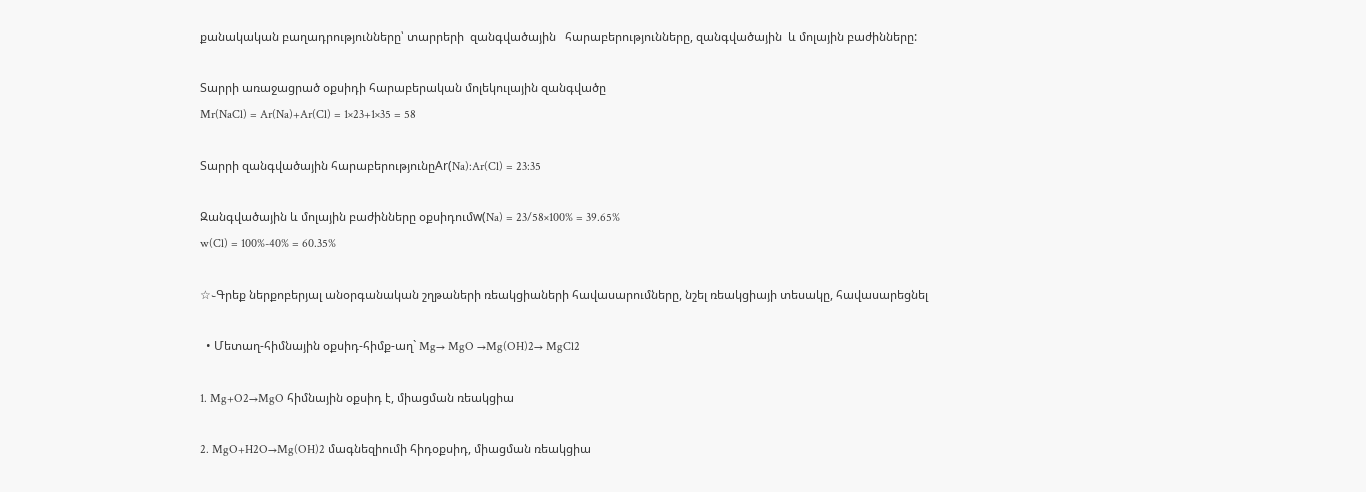քանակական բաղադրությունները՝ տարրերի  զանգվածային   հարաբերությունները, զանգվածային  և մոլային բաժինները:

Տարրի առաջացրած օքսիդի հարաբերական մոլեկուլային զանգվածը
Mr(NaCl) = Ar(Na)+Ar(Cl) = 1×23+1×35 = 58

Տարրի զանգվածային հարաբերությունըAr(Na):Ar(Cl) = 23:35

Զանգվածային և մոլային բաժինները օքսիդումw(Na) = 23/58×100% = 39.65%
w(Cl) = 100%-40% = 60.35%

☆֊Գրեք ներքոբերյալ անօրգանական շղթաների ռեակցիաների հավասարումները, նշել ռեակցիայի տեսակը, հավասարեցնել

  • Մետաղ-հիմնային օքսիդ-հիմք-աղ` Mg→ MgO →Mg(OH)2→ MgCl2

1. Mg+O2→MgO հիմնային օքսիդ է, միացման ռեակցիա

2. MgO+H2O→Mg(OH)2 մագնեզիումի հիդօքսիդ, միացման ռեակցիա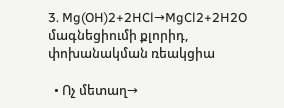3. Mg(OH)2+2HCl→MgCl2+2H2O մագնեցիումի քլորիդ, փոխանակման ռեակցիա

  • Ոչ մետաղ→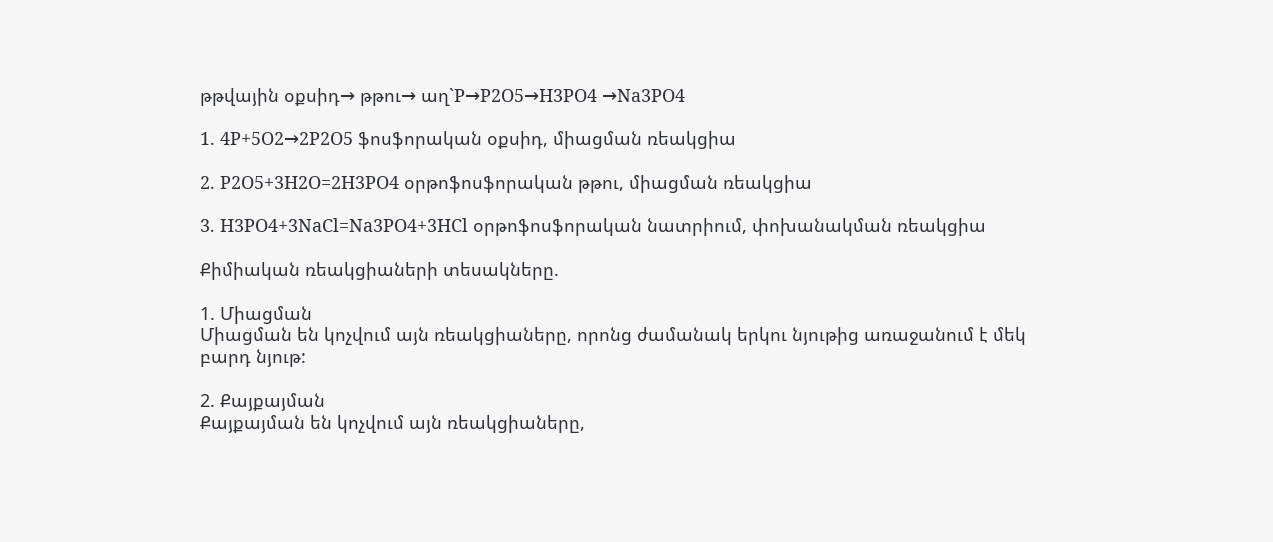թթվային օքսիդ→ թթու→ աղ`P→P2O5→H3PO4 →Na3PO4

1. 4P+5O2→2P2O5 ֆոսֆորական օքսիդ, միացման ռեակցիա

2. P2O5+3H2O=2H3PO4 օրթոֆոսֆորական թթու, միացման ռեակցիա

3. H3PO4+3NaCl=Na3PO4+3HCl օրթոֆոսֆորական նատրիում, փոխանակման ռեակցիա

Քիմիական ռեակցիաների տեսակները.

1. Միացման
Միացման են կոչվում այն ռեակցիաները, որոնց ժամանակ երկու նյութից առաջանում է մեկ բարդ նյութ:

2. Քայքայման
Քայքայման են կոչվում այն ռեակցիաները,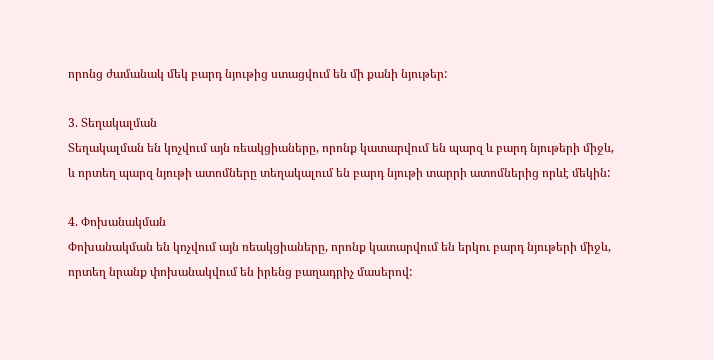որոնց ժամանակ մեկ բարդ նյութից ստացվում են մի քանի նյութեր:

3. Տեղակալման
Տեղակալման են կոչվում այն ռեակցիաները, որոնք կատարվում են պարզ և բարդ նյութերի միջև, և որտեղ պարզ նյութի ատոմները տեղակալում են բարդ նյութի տարրի ատոմներից որևէ մեկին:

4. Փոխանակման
Փոխանակման են կոչվում այն ռեակցիաները, որոնք կատարվում են երկու բարդ նյութերի միջև, որտեղ նրանք փոխանակվում են իրենց բաղադրիչ մասերով: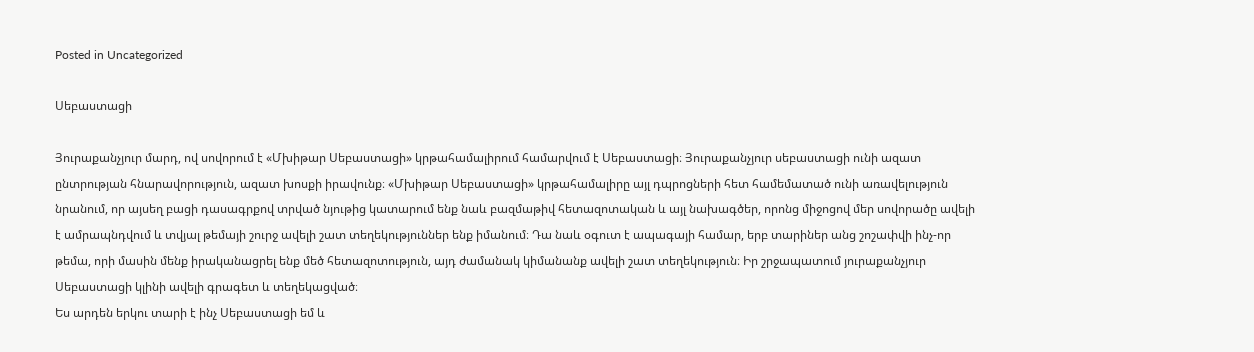Posted in Uncategorized

Սեբաստացի

Յուրաքանչյուր մարդ, ով սովորում է «Մխիթար Սեբաստացի» կրթահամալիրում համարվում է Սեբաստացի։ Յուրաքանչյուր սեբաստացի ունի ազատ ընտրության հնարավորություն, ազատ խոսքի իրավունք։ «Մխիթար Սեբաստացի» կրթահամալիրը այլ դպրոցների հետ համեմատած ունի առավելություն նրանում, որ այսեղ բացի դասագրքով տրված նյութից կատարում ենք նաև բազմաթիվ հետազոտական և այլ նախագծեր, որոնց միջոցով մեր սովորածը ավելի է ամրապնդվում և տվյալ թեմայի շուրջ ավելի շատ տեղեկություններ ենք իմանում։ Դա նաև օգուտ է ապագայի համար, երբ տարիներ անց շոշափվի ինչ-որ թեմա, որի մասին մենք իրականացրել ենք մեծ հետազոտություն, այդ ժամանակ կիմանանք ավելի շատ տեղեկություն։ Իր շրջապատում յուրաքանչյուր Սեբաստացի կլինի ավելի գրագետ և տեղեկացված։
Ես արդեն երկու տարի է ինչ Սեբաստացի եմ և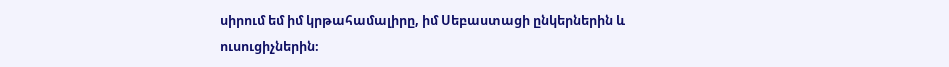սիրում եմ իմ կրթահամալիրը, իմ Սեբաստացի ընկերներին և ուսուցիչներին։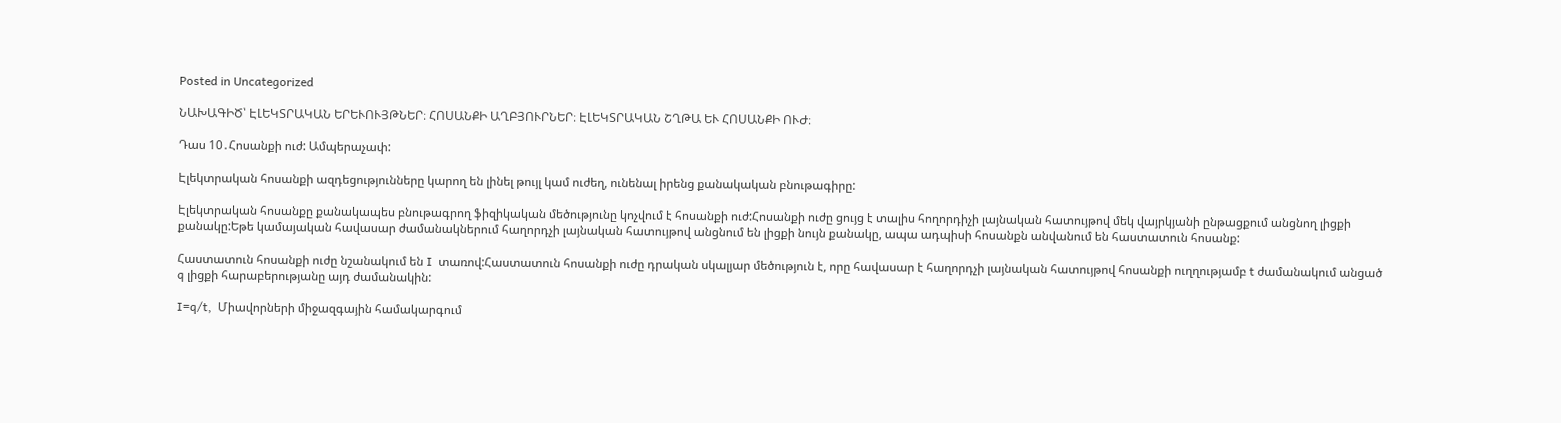Posted in Uncategorized

ՆԱԽԱԳԻԾ՝ ԷԼԵԿՏՐԱԿԱՆ ԵՐԵՒՈՒՅԹՆԵՐ։ ՀՈՍԱՆՔԻ ԱՂԲՅՈՒՐՆԵՐ։ ԷԼԵԿՏՐԱԿԱՆ ՇՂԹԱ ԵՒ ՀՈՍԱՆՔԻ ՈՒԺ։

Դաս 10․Հոսանքի ուժ: Ամպերաչափ:

Էլեկտրական հոսանքի ազդեցությունները կարող են լինել թույլ կամ ուժեղ, ունենալ իրենց քանակական բնութագիրը:

Էլեկտրական հոսանքը քանակապես բնութագրող ֆիզիկական մեծությունը կոչվում է հոսանքի ուժ:Հոսանքի ուժը ցույց է տալիս հողորդիչի լայնական հատույթով մեկ վայրկյանի ընթացքում անցնող լիցքի քանակը:Եթե կամայական հավասար ժամանակներում հաղորդչի լայնական հատույթով անցնում են լիցքի նույն քանակը, ապա ադպիսի հոսանքն անվանում են հաստատուն հոսանք:

Հաստատուն հոսանքի ուժը նշանակում են I  տառով:Հաստատուն հոսանքի ուժը դրական սկալյար մեծություն է, որը հավասար է հաղորդչի լայնական հատույթով հոսանքի ուղղությամբ t ժամանակում անցած q լիցքի հարաբերությանը այդ ժամանակին:

I=q/t,  Միավորների միջազգային համակարգում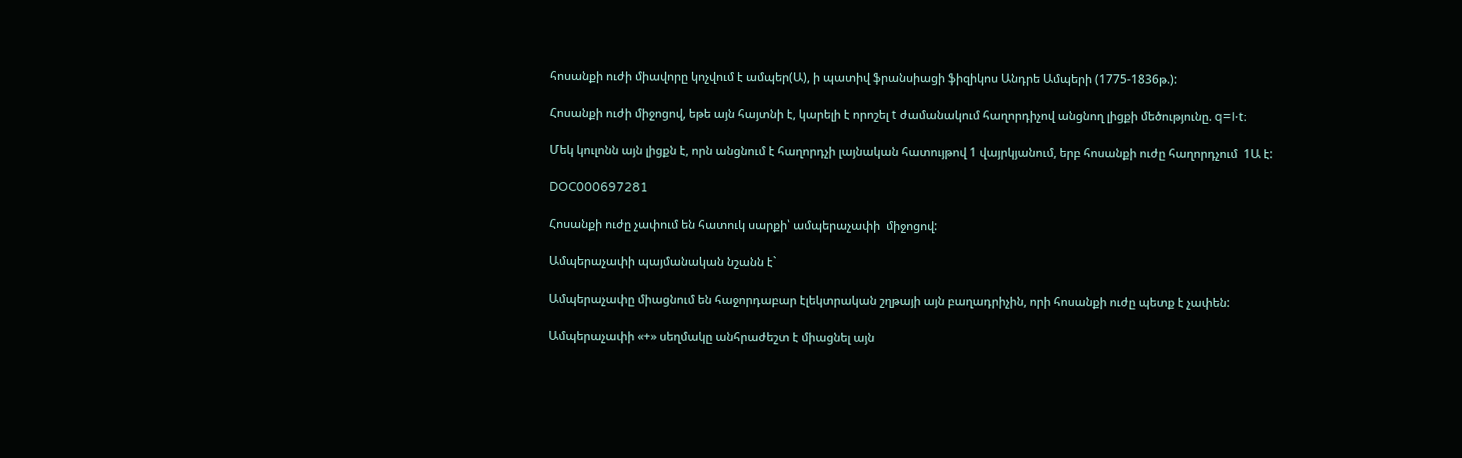հոսանքի ուժի միավորը կոչվում է ամպեր(Ա), ի պատիվ ֆրանսիացի ֆիզիկոս Անդրե Ամպերի (1775-1836թ.):

Հոսանքի ուժի միջոցով, եթե այն հայտնի է, կարելի է որոշել t ժամանակում հաղորդիչով անցնող լիցքի մեծությունը. q=I⋅t։

Մեկ կուլոնն այն լիցքն է, որն անցնում է հաղորդչի լայնական հատույթով 1 վայրկյանում, երբ հոսանքի ուժը հաղորդչում  1Ա է:

DOC000697281

Հոսանքի ուժը չափում են հատուկ սարքի՝ ամպերաչափի  միջոցով:

Ամպերաչափի պայմանական նշանն է`

Ամպերաչափը միացնում են հաջորդաբար էլեկտրական շղթայի այն բաղադրիչին, որի հոսանքի ուժը պետք է չափեն:

Ամպերաչափի «+» սեղմակը անհրաժեշտ է միացնել այն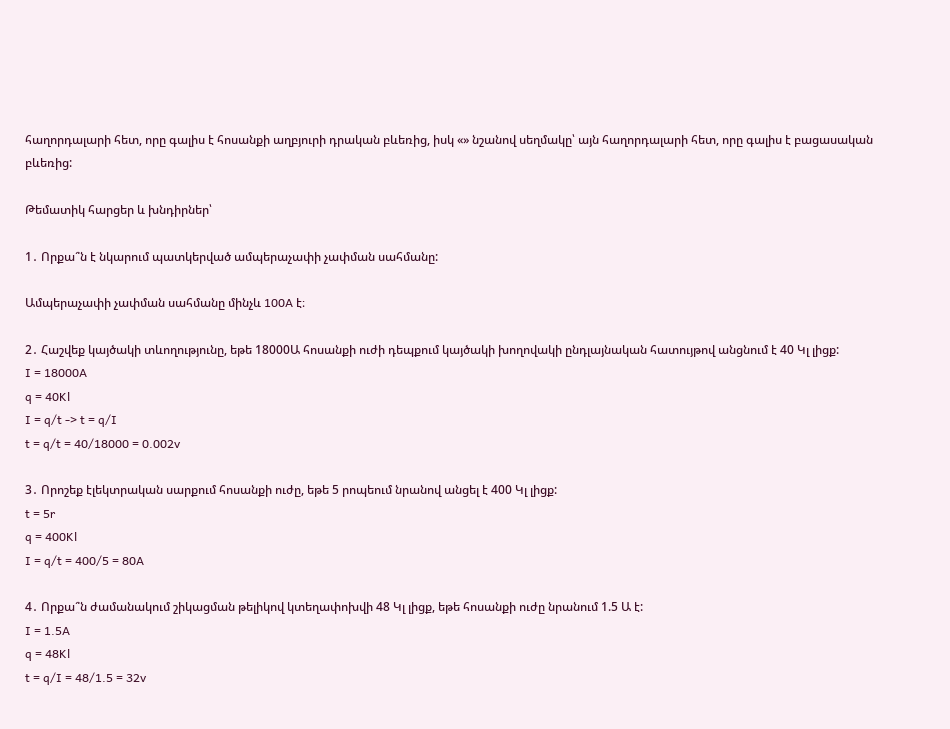հաղորդալարի հետ, որը գալիս է հոսանքի աղբյուրի դրական բևեռից, իսկ «» նշանով սեղմակը՝ այն հաղորդալարի հետ, որը գալիս է բացասական բևեռից:

Թեմատիկ հարցեր և խնդիրներ՝

1․ Որքա՞ն է նկարում պատկերված ամպերաչափի չափման սահմանը:

Ամպերաչափի չափման սահմանը մինչև 100A է։

2․ Հաշվեք կայծակի տևողությունը, եթե 18000Ա հոսանքի ուժի դեպքում կայծակի խողովակի ընդլայնական հատույթով անցնում է 40 Կլ լիցք:
I = 18000A
q = 40Kl
I = q/t -> t = q/I
t = q/t = 40/18000 = 0.002v

3․ Որոշեք էլեկտրական սարքում հոսանքի ուժը, եթե 5 րոպեում նրանով անցել է 400 Կլ լիցք:
t = 5r
q = 400Kl
I = q/t = 400/5 = 80A

4․ Որքա՞ն ժամանակում շիկացման թելիկով կտեղափոխվի 48 Կլ լիցք, եթե հոսանքի ուժը նրանում 1.5 Ա է:
I = 1.5A
q = 48Kl
t = q/I = 48/1.5 = 32v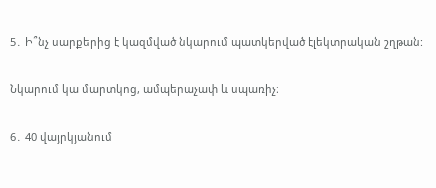5․ Ի՞նչ սարքերից է կազմված նկարում պատկերված էլեկտրական շղթան:

Նկարում կա մարտկոց, ամպերաչափ և սպառիչ։

6․ 40 վայրկյանում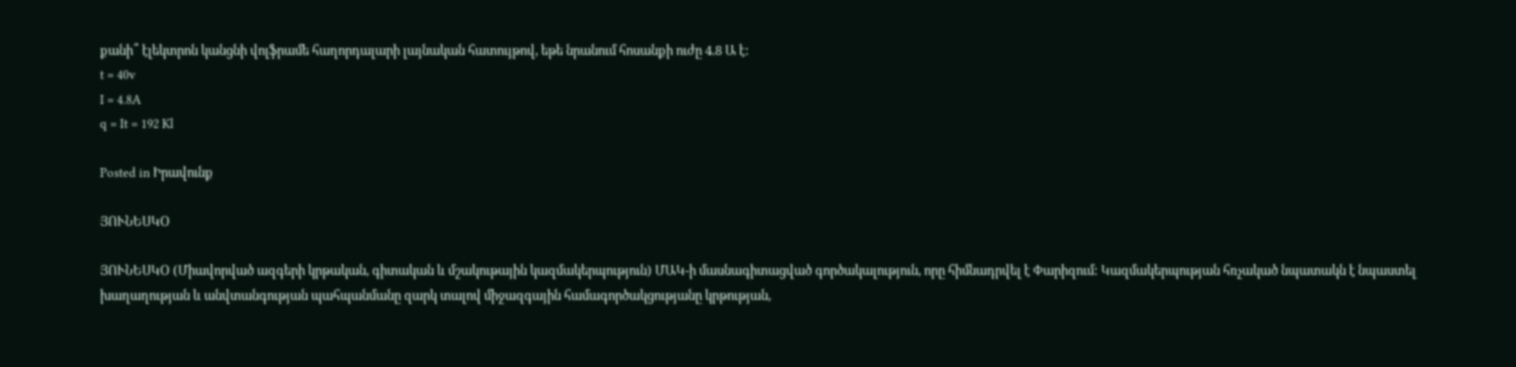քանի՞ էլեկտրոն կանցնի վոլֆրամե հաղորդալարի լայնական հատույթով, եթե նրանում հոսանքի ուժը 4.8 Ա է:
t = 40v
I = 4.8A
q = It = 192 Kl

Posted in Իրավունք

ՅՈՒՆԵՍԿՕ

ՅՈՒՆԵՍԿՕ (Միավորված ազգերի կրթական, գիտական և մշակութային կազմակերպություն) ՄԱԿ-ի մասնագիտացված գործակալություն, որը հիմնադրվել է Փարիզում: Կազմակերպության հռչակած նպատակն է նպաստել խաղաղության և անվտանգության պահպանմանը զարկ տալով միջազգային համագործակցությանը կրթության,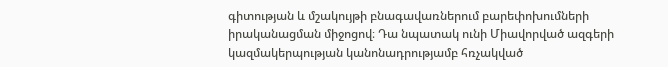գիտության և մշակույթի բնագավառներում բարեփոխումների իրականացման միջոցով։ Դա նպատակ ունի Միավորված ազգերի կազմակերպության կանոնադրությամբ հռչակված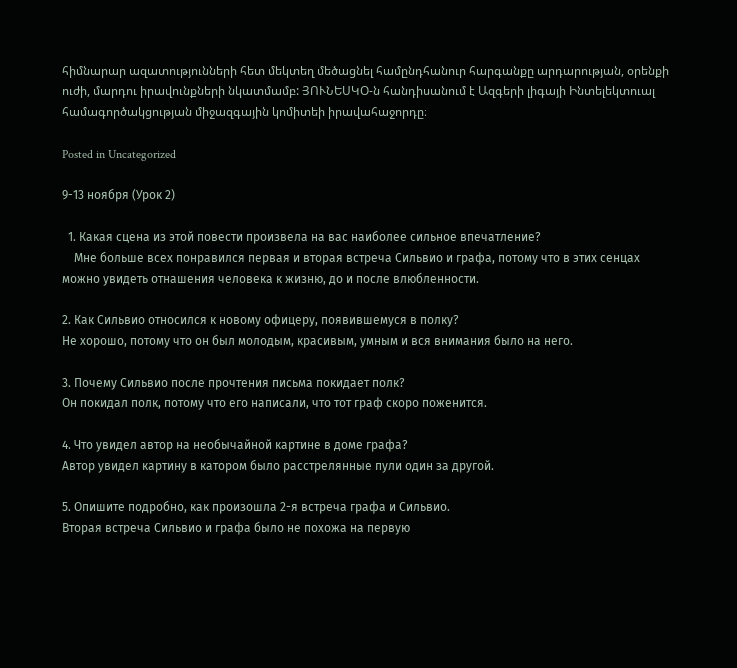հիմնարար ազատությունների հետ մեկտեղ մեծացնել համընդհանուր հարգանքը արդարության, օրենքի ուժի, մարդու իրավունքների նկատմամբ: ՅՈՒՆԵՍԿՕ-ն հանդիսանում է Ազգերի լիգայի Ինտելեկտուալ համագործակցության միջազգային կոմիտեի իրավահաջորդը։

Posted in Uncategorized

9-13 ноября (Урок 2)

  1. Какая сцена из этой повести произвела на вас наиболее сильное впечатление?
    Мне больше всех понравился первая и вторая встреча Сильвио и графа, потому что в этих сенцах можно увидеть отнашения человека к жизню, до и после влюбленности.

2. Как Сильвио относился к новому офицеру, появившемуся в полку?
Не хорошо, потому что он был молодым, красивым, умным и вся внимания было на него.

3. Почему Сильвио после прочтения письма покидает полк?
Он покидал полк, потому что его написали, что тот граф скоро поженится.

4. Что увидел автор на необычайной картине в доме графа?
Автор увидел картину в катором было расстрелянные пули один за другой.

5. Опишите подробно, как произошла 2-я встреча графа и Сильвио.
Вторая встреча Сильвио и графа было не похожа на первую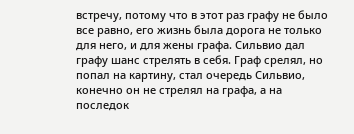встречу, потому что в этот раз графу не было все равно, его жизнь была дорога не только для него, и для жены графа. Сильвио дал графу шанс стрелять в себя. Граф срелял, но попал на картину, стал очередь Сильвио, конечно он не стрелял на графа, а на последок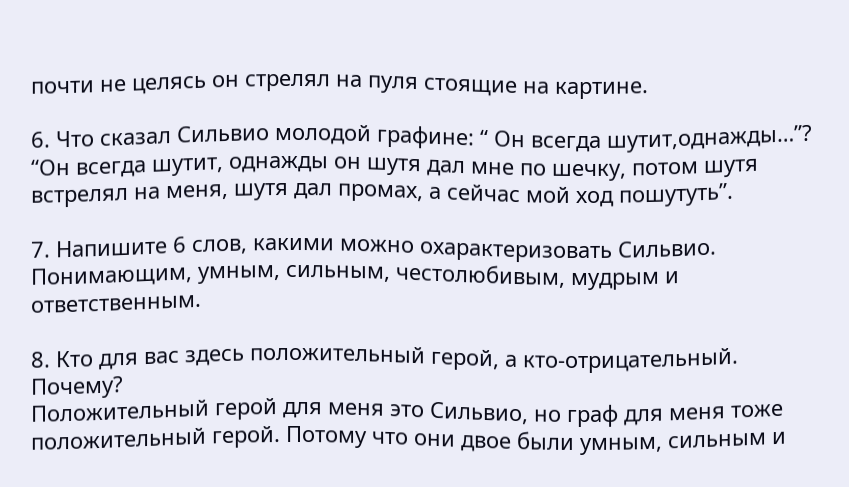почти не целясь он стрелял на пуля стоящие на картине.

6. Что сказал Сильвио молодой графине: “ Он всегда шутит,однажды…”?
“Он всегда шутит, однажды он шутя дал мне по шечку, потом шутя встрелял на меня, шутя дал промах, а сейчас мой ход пошутуть”.

7. Напишите 6 слов, какими можно охарактеризовать Сильвио.
Понимающим, умным, сильным, честолюбивым, мудрым и ответственным.

8. Кто для вас здесь положительный герой, а кто-отрицательный. Почему?
Положительный герой для меня это Сильвио, но граф для меня тоже положительный герой. Потому что они двое были умным, сильным и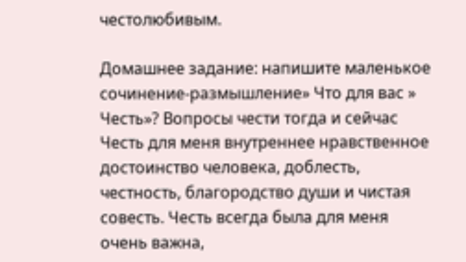честолюбивым.

Домашнее задание: напишите маленькое сочинение-размышление» Что для вас » Честь»? Вопросы чести тогда и сейчас
Честь для меня внутреннее нравственное достоинство человека, доблесть, честность, благородство души и чистая совесть. Честь всегда была для меня очень важна,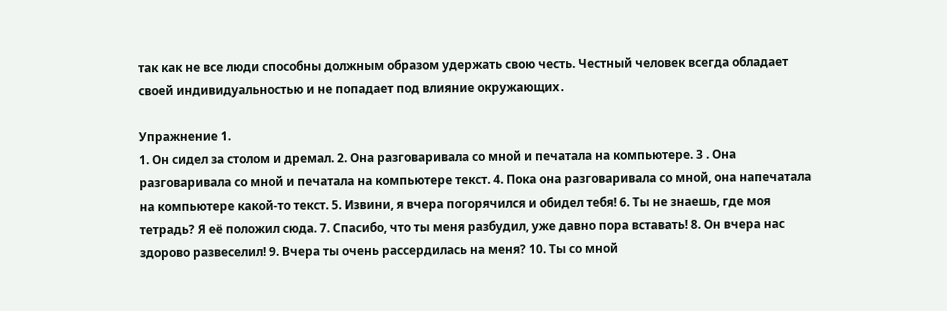так как не все люди способны должным образом удержать свою честь. Честный человек всегда обладает своей индивидуальностью и не попадает под влияние окружающих․

Упражнение 1.
1. Он сидел за столом и дремал. 2. Она разговаривала со мной и печатала на компьютере. 3 . Она разговаривала со мной и печатала на компьютере текст. 4. Пока она разговаривала со мной, она напечатала на компьютере какой-то текст. 5. Извини, я вчера погорячился и обидел тебя! 6. Ты не знаешь, где моя тетрадь? Я её положил сюда. 7. Спасибо, что ты меня разбудил, уже давно пора вставать! 8. Он вчера нас здорово развеселил! 9. Вчера ты очень рассердилась на меня? 10. Ты со мной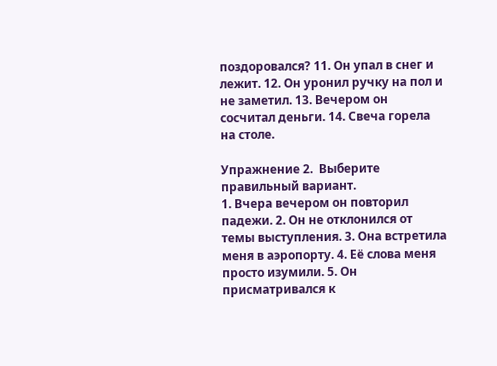поздоровался? 11. Он упал в снег и лежит. 12. Он уронил ручку на пол и не заметил. 13. Вечером он сосчитал деньги. 14. Свеча горела на столе.

Упражнение 2.  Выберите правильный вариант.
1. Вчера вечером он повторил падежи. 2. Он не отклонился от темы выступления. 3. Она встретила меня в аэропорту. 4. Её слова меня просто изумили. 5. Он присматривался к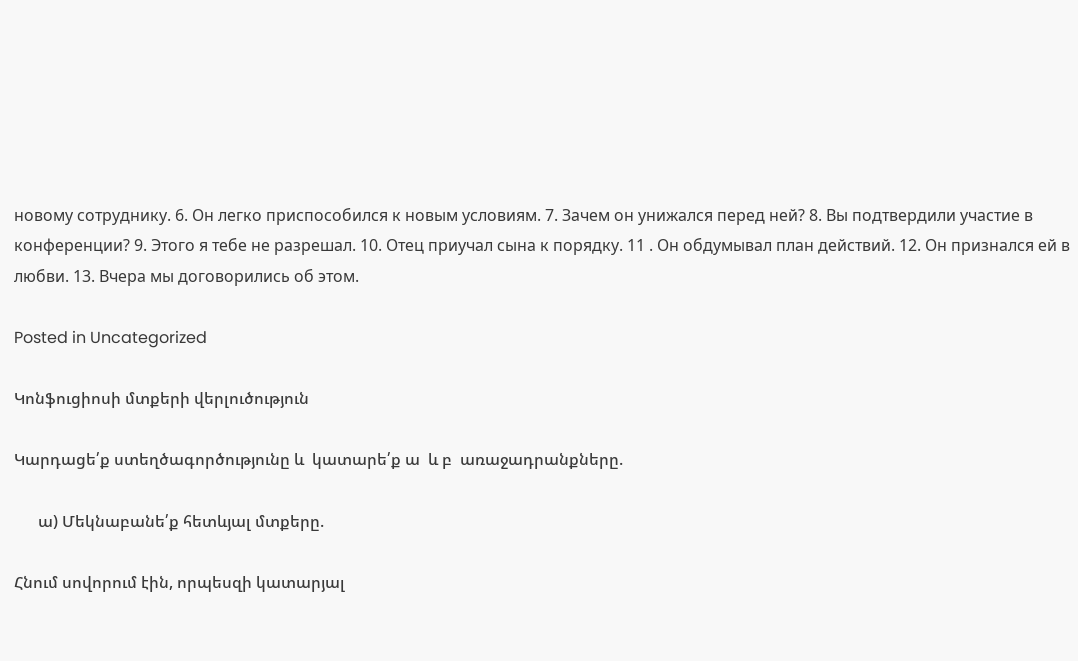новому сотруднику. 6. Он легко приспособился к новым условиям. 7. Зачем он унижался перед ней? 8. Вы подтвердили участие в конференции? 9. Этого я тебе не разрешал. 10. Отец приучал сына к порядку. 11 . Он обдумывал план действий. 12. Он признался ей в любви. 13. Вчера мы договорились об этом.

Posted in Uncategorized

Կոնֆուցիոսի մտքերի վերլուծություն

Կարդացե՛ք ստեղծագործությունը և  կատարե՛ք ա  և բ  առաջադրանքները.

      ա) Մեկնաբանե՛ք հետևյալ մտքերը.

Հնում սովորում էին, որպեսզի կատարյալ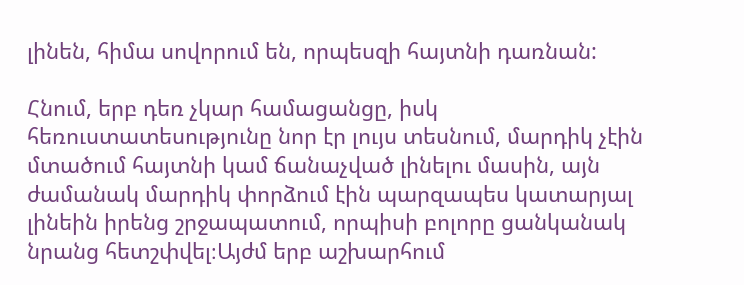լինեն, հիմա սովորում են, որպեսզի հայտնի դառնան:

Հնում, երբ դեռ չկար համացանցը, իսկ հեռուստատեսությունը նոր էր լույս տեսնում, մարդիկ չէին մտածում հայտնի կամ ճանաչված լինելու մասին, այն ժամանակ մարդիկ փորձում էին պարզապես կատարյալ լինեին իրենց շրջապատում, որպիսի բոլորը ցանկանակ նրանց հետշփվել։Այժմ երբ աշխարհում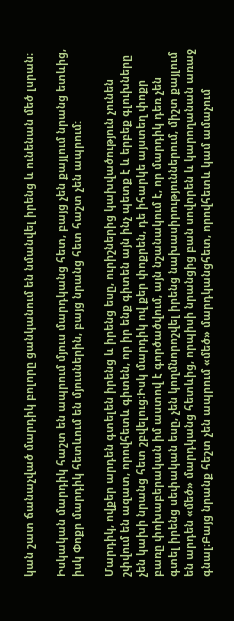կան շատ ճանաչված մարդիկ բոլորը ցանկանում են նմանվել իրենց և ունենան մեծ լսրան։

Իսկական մարդիկ հաշտ են ապրում մյուս մարդկանց հետ, բայց չեն քայլում նրանց ետևից, իսկ Փոքր մարդիկ հետևում են մյուսներին, բայց նրանց հետ հաշտ չեն ապրում:

Մարդիկ, ովքեր արդեն գտելեն իրենց և իրենց եսը, ուրիշներից կախվածություն չունեն շփվում են ազատ, որովհետև գիտեն, որ իր ենք գիտեն այն ինչ պետք է և երբեք գլուխները չեն կախի նրանց հետ շբվելուց։Իսկ մարդիկ ով քեր փոքրեն, դե իհարկե այստեղ փոքր բառը փոխաբերական իմ աստով է գործածվում, այն նշանակում է, որ մարդիկ դեռ չեն գտել իրենց սեփական եսը, չեն կողմնորոշվել իրենց նախասիրություններում, միշտ քայլում են արդեն «մեծ» մարդկանց հետևից, որպիսի նրանցից բան սովորեն և կարողանան առաջ գնալ։Բայց նրանք հեշտ չեն ապրում «մեծ» մարդկանցհետ, որովհետև կամ ամաչում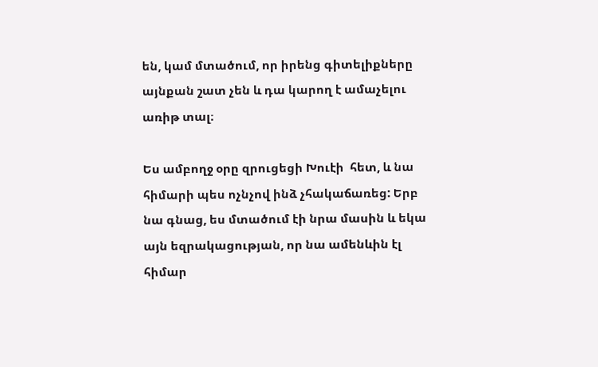են, կամ մտածում, որ իրենց գիտելիքները այնքան շատ չեն և դա կարող է ամաչելու առիթ տալ։

Ես ամբողջ օրը զրուցեցի Խուէի  հետ, և նա հիմարի պես ոչնչով ինձ չհակաճառեց: Երբ նա գնաց, ես մտածում էի նրա մասին և եկա այն եզրակացության, որ նա ամենևին էլ հիմար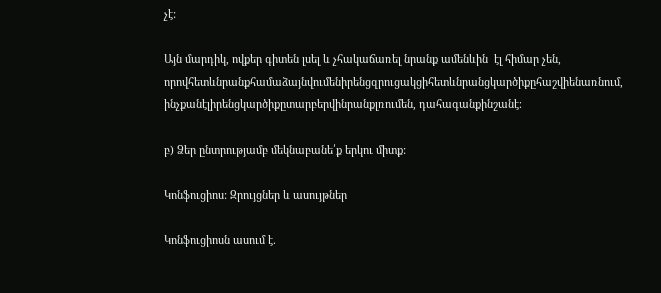չէ:

Այն մարդիկ, ովքեր գիտեն լսել և չհակաճառել նրանք ամենևին  էլ հիմար չեն, որովհետևնրանքհամաձայնվումենիրենցզրուցակցիհետևնրանցկարծիքըհաշվիենառնում, ինչքանէլիրենցկարծիքըտարբերվինրանքլռումեն, դահագանքինշանէ։

բ) Ձեր ընտրությամբ մեկնաբանե՛ք երկու միտք:

Կոնֆուցիոս: Զրույցներ և ասույթներ

Կոնֆուցիոսն ասում է.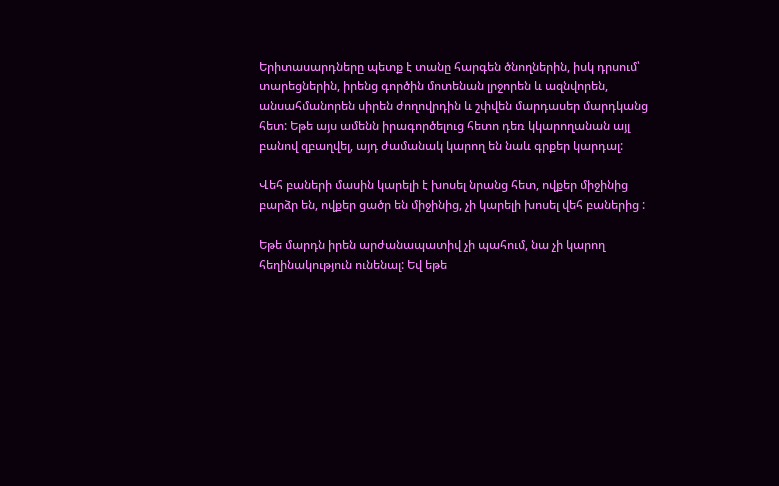Երիտասարդները պետք է տանը հարգեն ծնողներին, իսկ դրսում՝ տարեցներին, իրենց գործին մոտենան լրջորեն և ազնվորեն, անսահմանորեն սիրեն ժողովրդին և շփվեն մարդասեր մարդկանց հետ: Եթե այս ամենն իրագործելուց հետո դեռ կկարողանան այլ բանով զբաղվել, այդ ժամանակ կարող են նաև գրքեր կարդալ:

Վեհ բաների մասին կարելի է խոսել նրանց հետ, ովքեր միջինից բարձր են, ովքեր ցածր են միջինից, չի կարելի խոսել վեհ բաներից :

Եթե մարդն իրեն արժանապատիվ չի պահում, նա չի կարող հեղինակություն ունենալ: Եվ եթե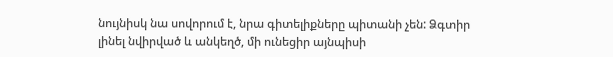նույնիսկ նա սովորում է, նրա գիտելիքները պիտանի չեն: Ձգտիր լինել նվիրված և անկեղծ, մի ունեցիր այնպիսի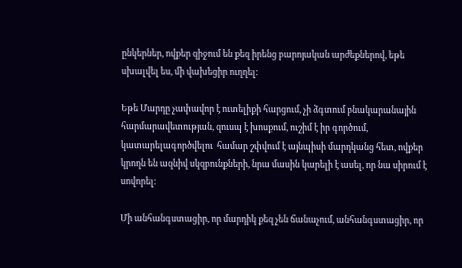ընկերներ, ովքեր զիջում են քեզ իրենց բարոյական արժեքներով, եթե սխալվել ես, մի վախեցիր ուղղել:

Եթե Մարդը չափավոր է ուտելիքի հարցում, չի ձգտում բնակարանային հարմարավետության, զուսպ է խոսքում, ուշիմ է իր գործում, կատարելագործվելու  համար շփվում է այնպիսի մարդկանց հետ, ովքեր կրողն են ազնիվ սկզբունքների, նրա մասին կարելի է ասել, որ նա սիրում է սովորել:

Մի անհանգստացիր, որ մարդիկ քեզ չեն ճանաչում, անհանգստացիր, որ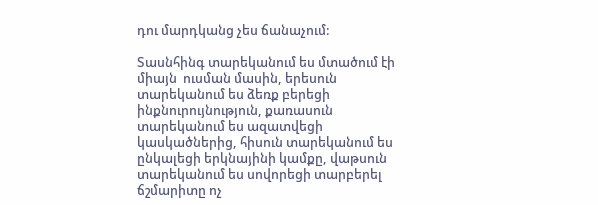դու մարդկանց չես ճանաչում:

Տասնհինգ տարեկանում ես մտածում էի միայն  ուսման մասին, երեսուն տարեկանում ես ձեռք բերեցի ինքնուրույնություն, քառասուն տարեկանում ես ազատվեցի կասկածներից, հիսուն տարեկանում ես ընկալեցի երկնայինի կամքը, վաթսուն տարեկանում ես սովորեցի տարբերել ճշմարիտը ոչ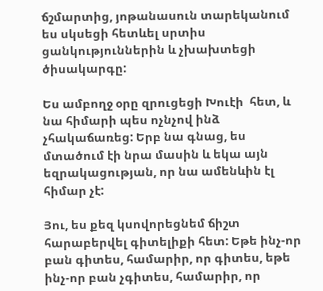ճշմարտից, յոթանասուն տարեկանում ես սկսեցի հետևել սրտիս ցանկություններին և չխախտեցի ծիսակարգը:

Ես ամբողջ օրը զրուցեցի Խուէի  հետ, և նա հիմարի պես ոչնչով ինձ չհակաճառեց: Երբ նա գնաց, ես մտածում էի նրա մասին և եկա այն եզրակացության, որ նա ամենևին էլ հիմար չէ:

Յու, ես քեզ կսովորեցնեմ ճիշտ հարաբերվել գիտելիքի հետ: Եթե ինչ-որ բան գիտես, համարիր, որ գիտես, եթե ինչ-որ բան չգիտես, համարիր, որ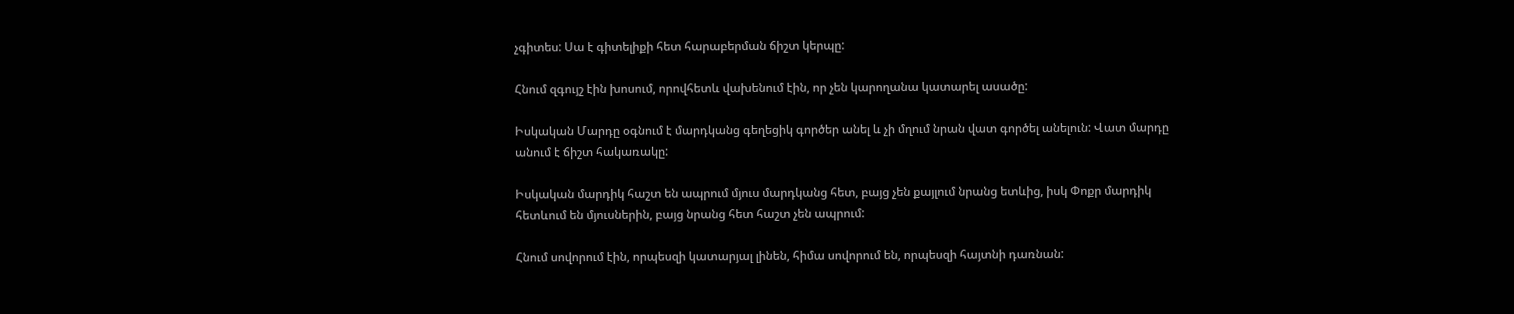չգիտես: Սա է գիտելիքի հետ հարաբերման ճիշտ կերպը:

Հնում զգույշ էին խոսում, որովհետև վախենում էին, որ չեն կարողանա կատարել ասածը:

Իսկական Մարդը օգնում է մարդկանց գեղեցիկ գործեր անել և չի մղում նրան վատ գործել անելուն: Վատ մարդը անում է ճիշտ հակառակը:

Իսկական մարդիկ հաշտ են ապրում մյուս մարդկանց հետ, բայց չեն քայլում նրանց ետևից, իսկ Փոքր մարդիկ հետևում են մյուսներին, բայց նրանց հետ հաշտ չեն ապրում:

Հնում սովորում էին, որպեսզի կատարյալ լինեն, հիմա սովորում են, որպեսզի հայտնի դառնան: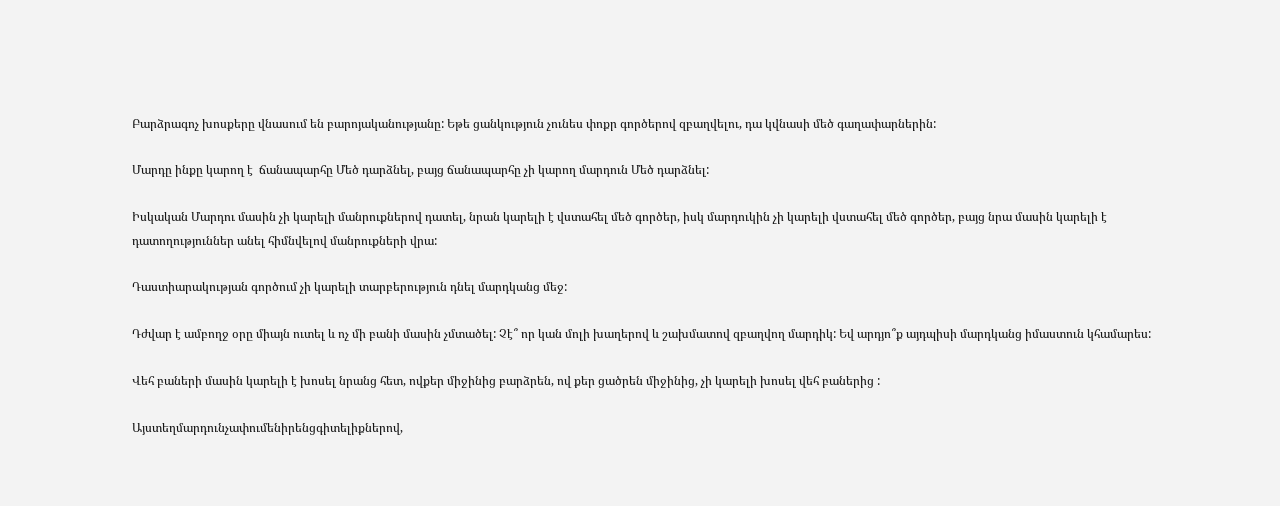Բարձրագոչ խոսքերը վնասում են բարոյականությանը: Եթե ցանկություն չունես փոքր գործերով զբաղվելու, դա կվնասի մեծ գաղափարներին:

Մարդը ինքը կարող է  ճանապարհը Մեծ դարձնել, բայց ճանապարհը չի կարող մարդուն Մեծ դարձնել:

Իսկական Մարդու մասին չի կարելի մանրուքներով դատել, նրան կարելի է վստահել մեծ գործեր, իսկ մարդուկին չի կարելի վստահել մեծ գործեր, բայց նրա մասին կարելի է դատողություններ անել հիմնվելով մանրուքների վրա:

Դաստիարակության գործում չի կարելի տարբերություն դնել մարդկանց մեջ:

Դժվար է ամբողջ օրը միայն ուտել և ոչ մի բանի մասին չմտածել: Չէ՞ որ կան մոլի խաղերով և շախմատով զբաղվող մարդիկ: Եվ արդյո՞ք այդպիսի մարդկանց իմաստուն կհամարես:

Վեհ բաների մասին կարելի է խոսել նրանց հետ, ովքեր միջինից բարձրեն, ով քեր ցածրեն միջինից, չի կարելի խոսել վեհ բաներից :

Այստեղմարդունչափումենիրենցգիտելիքներով,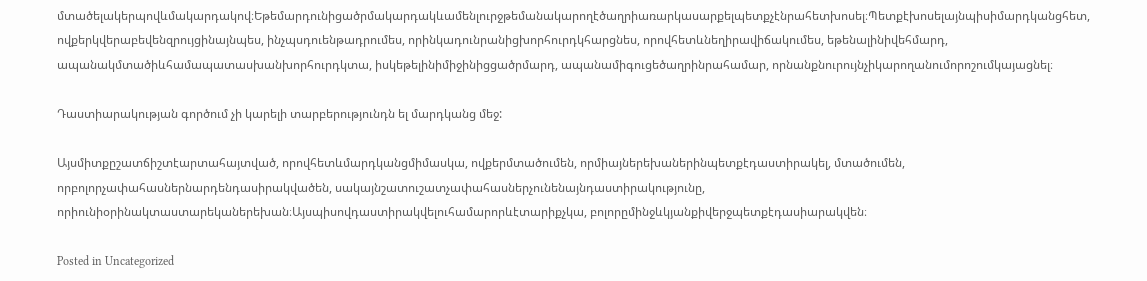մտածելակերպովևմակարդակով։Եթեմարդունիցածրմակարդակևամենլուրջթեմանակարողէծաղրիառարկասարքելպետքչէնրահետխոսել։Պետքէխոսելայնպիսիմարդկանցհետ, ովքերկվերաբեվենզրույցինայնպես, ինչպսդուենթադրումես, որինկադունրանիցխորհուրդկհարցնես, որովհետևնեղիրավիճակումես, եթենալինիվեհմարդ, ապանակմտածիևհամապատասխանխորհուրդկտա, իսկեթելինիմիջինիցցածրմարդ, ապանամիգուցեծաղրինրահամար, որնանքնուրույնչիկարողանումորոշումկայացնել։

Դաստիարակության գործում չի կարելի տարբերությունդն ել մարդկանց մեջ:

Այսմիտքըշատճիշտէարտահայտված, որովհետևմարդկանցմիմասկա, ովքերմտածումեն, որմիայներեխաներինպետքէդաստիրակել, մտածումեն, որբոլորչափահասներնարդենդասիրակվածեն, սակայնշատուշատչափահասներչունենայնդաստիրակությունը, որիունիօրինակտաստարեկաներեխան։Այսպիսովդաստիրակվելուհամարորևէտարիքչկա, բոլորըմինջևկյանքիվերջպետքէդասիարակվեն։

Posted in Uncategorized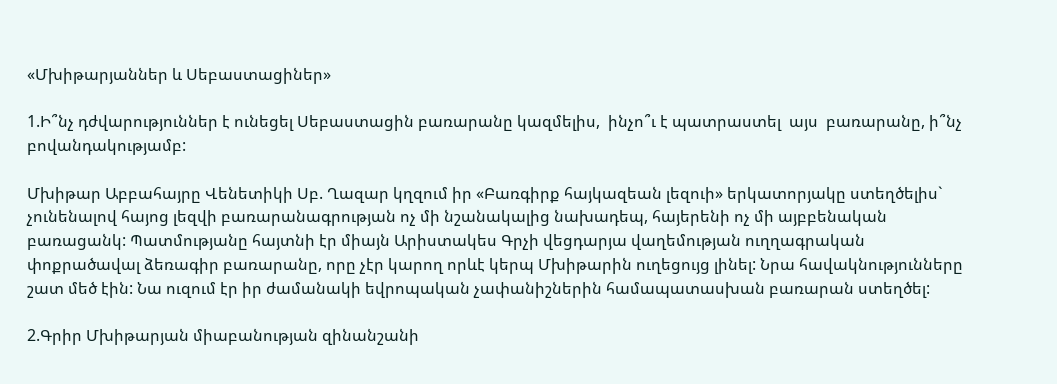«Մխիթարյաններ և Սեբաստացիներ»

1.Ի՞նչ դժվարություններ է ունեցել Սեբաստացին բառարանը կազմելիս,  ինչո՞ւ է պատրաստել  այս  բառարանը, ի՞նչ  բովանդակությամբ:

Մխիթար Աբբահայրը Վենետիկի Սբ. Ղազար կղզում իր «Բառգիրք հայկազեան լեզուի» երկատորյակը ստեղծելիս` չունենալով հայոց լեզվի բառարանագրության ոչ մի նշանակալից նախադեպ, հայերենի ոչ մի այբբենական բառացանկ: Պատմությանը հայտնի էր միայն Արիստակես Գրչի վեցդարյա վաղեմության ուղղագրական փոքրածավալ ձեռագիր բառարանը, որը չէր կարող որևէ կերպ Մխիթարին ուղեցույց լինել: Նրա հավակնությունները շատ մեծ էին: Նա ուզում էր իր ժամանակի եվրոպական չափանիշներին համապատասխան բառարան ստեղծել:

2.Գրիր Մխիթարյան միաբանության զինանշանի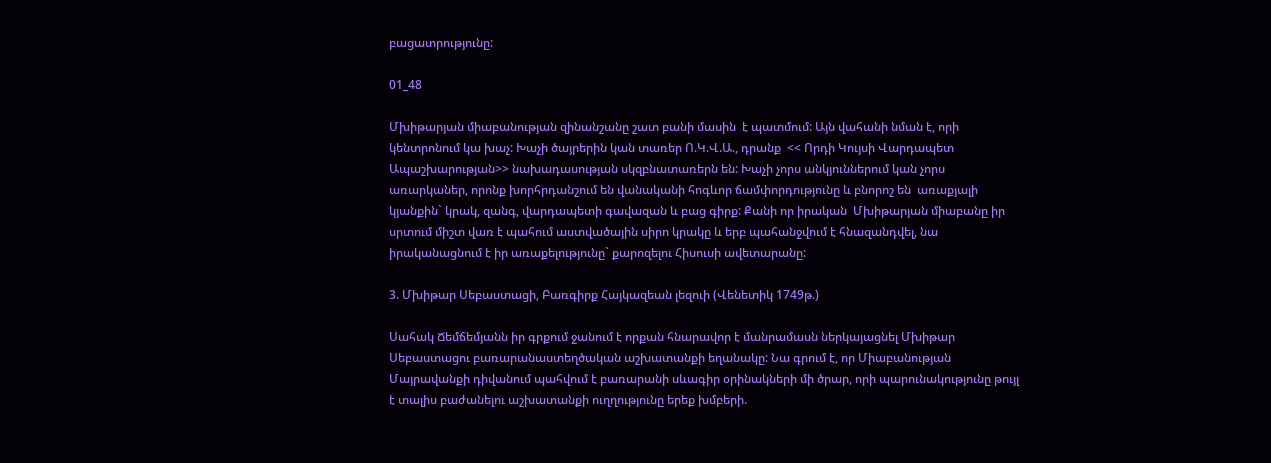բացատրությունը:

01_48

Մխիթարյան միաբանության զինանշանը շատ բանի մասին  է պատմում: Այն վահանի նման է, որի կենտրոնում կա խաչ: Խաչի ծայրերին կան տառեր Ո.Կ.Վ.Ա., դրանք  << Որդի Կույսի Վարդապետ Ապաշխարության>> նախադասության սկզբնատառերն են: Խաչի չորս անկյուններում կան չորս առարկաներ, որոնք խորհրդանշում են վանականի հոգևոր ճամփորդությունը և բնորոշ են  առաքյալի կյանքին` կրակ, զանգ, վարդապետի գավազան և բաց գիրք: Քանի որ իրական  Մխիթարյան միաբանը իր սրտում միշտ վառ է պահում աստվածային սիրո կրակը և երբ պահանջվում է հնազանդվել, նա իրականացնում է իր առաքելությունը` քարոզելու Հիսուսի ավետարանը:

3. Մխիթար Սեբաստացի, Բառգիրք Հայկազեան լեզուի (Վենետիկ 1749թ.)

Սահակ Ճեմճեմյանն իր գրքում ջանում է որքան հնարավոր է մանրամասն ներկայացնել Մխիթար Սեբաստացու բառարանաստեղծական աշխատանքի եղանակը: Նա գրում է, որ Միաբանության Մայրավանքի դիվանում պահվում է բառարանի սևագիր օրինակների մի ծրար, որի պարունակությունը թույլ է տալիս բաժանելու աշխատանքի ուղղությունը երեք խմբերի.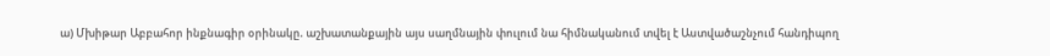ա) Մխիթար Աբբահոր ինքնագիր օրինակը. աշխատանքային այս սաղմնային փուլում նա հիմնականում տվել է Աստվածաշնչում հանդիպող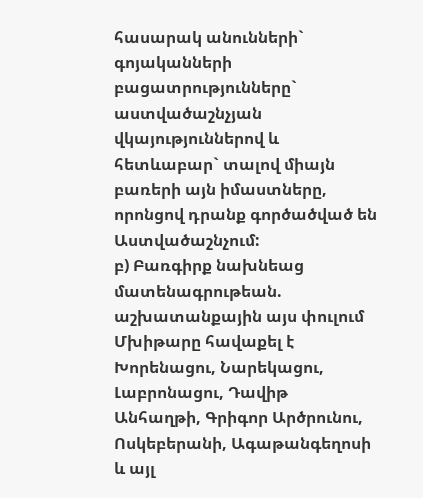հասարակ անունների` գոյականների բացատրությունները` աստվածաշնչյան վկայություններով և հետևաբար` տալով միայն բառերի այն իմաստները, որոնցով դրանք գործածված են Աստվածաշնչում:
բ) Բառգիրք նախնեաց մատենագրութեան. աշխատանքային այս փուլում Մխիթարը հավաքել է Խորենացու, Նարեկացու, Լաբրոնացու, Դավիթ Անհաղթի, Գրիգոր Արծրունու, Ոսկեբերանի, Ագաթանգեղոսի և այլ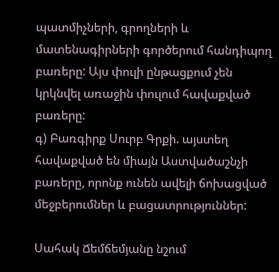պատմիչների, գրողների և մատենագիրների գործերում հանդիպող բառերը: Այս փուլի ընթացքում չեն կրկնվել առաջին փուլում հավաքված բառերը:
գ) Բառգիրք Սուրբ Գրքի. այստեղ հավաքված են միայն Աստվածաշնչի բառերը, որոնք ունեն ավելի ճոխացված մեջբերումներ և բացատրություններ:

Սահակ Ճեմճեմյանը նշում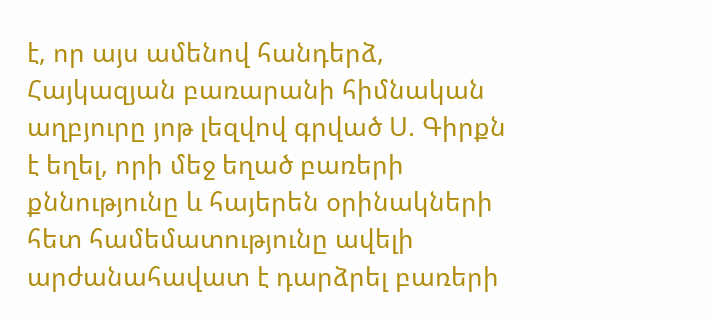է, որ այս ամենով հանդերձ, Հայկազյան բառարանի հիմնական աղբյուրը յոթ լեզվով գրված Ս. Գիրքն է եղել, որի մեջ եղած բառերի քննությունը և հայերեն օրինակների հետ համեմատությունը ավելի արժանահավատ է դարձրել բառերի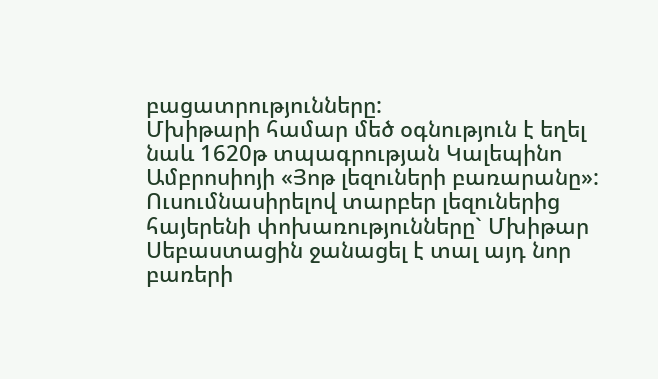բացատրությունները:
Մխիթարի համար մեծ օգնություն է եղել նաև 1620թ տպագրության Կալեպինո Ամբրոսիոյի «Յոթ լեզուների բառարանը»: Ուսումնասիրելով տարբեր լեզուներից հայերենի փոխառությունները` Մխիթար Սեբաստացին ջանացել է տալ այդ նոր բառերի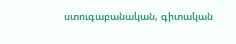ստուգաբանական, գիտական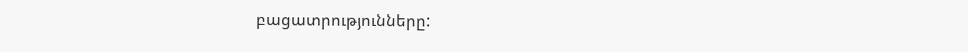բացատրությունները: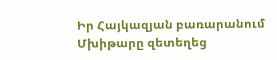Իր Հայկազյան բառարանում Մխիթարը զետեղեց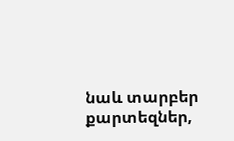նաև տարբեր քարտեզներ,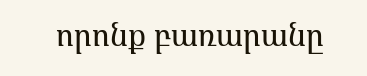որոնք բառարանը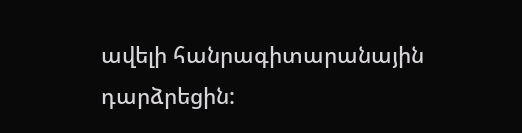ավելի հանրագիտարանային դարձրեցին: